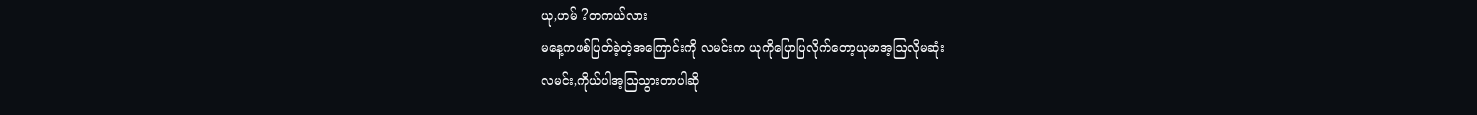ယု,ဟမ် ?တကယ်လား
မနေ့ကဖစ်ပြတ်ခဲ့တဲ့အကြောင်းကို လမင်းက ယုကိုပြောပြလိုက်တော့ယုမာအ့ဩလိုမဆုံး
လမင်း,ကိုယ်ပါအ့ဩသွားတာပါဆို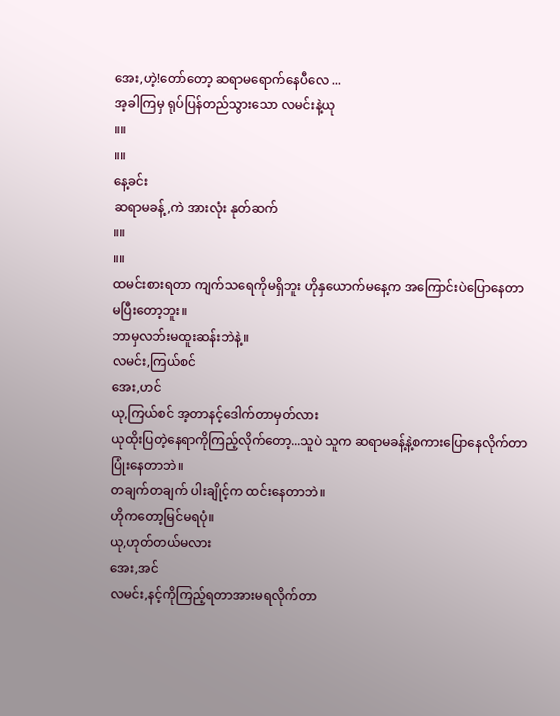အေး,ဟဲ့!တော်တော့ ဆရာမရောက်နေပီလေ ...
အ့ခါကြမှ ရုပ်ပြန်တည်သွားသော လမင်းနဲ့ယု
။။
။။
နေ့ခင်း
ဆရာမခန့်,ကဲ အားလုံး နုတ်ဆက်
။။
။။
ထမင်းစားရတာ ကျက်သရေကိုမရှိဘူး ဟိုနှယောက်မနေ့က အကြောင်းပဲပြောနေတာမပြီးတော့ဘူး။
ဘာမှလဘ်းမထူးဆန်းဘဲနဲ့။
လမင်း,ကြယ်စင်
အေး,ဟင်
ယု,ကြယ်စင် အ့တာနင့်ဒေါက်တာမှတ်လား
ယုထိုးပြတဲ့နေရာကိုကြည့်လိုက်တော့...သူပဲ သူက ဆရာမခန့်နဲ့စကားပြောနေလိုက်တာ ပြုံးနေတာဘဲ။
တချက်တချက် ပါးချိုင့်က ထင်းနေတာဘဲ။
ဟိုကတော့မြင်မရပုံ။
ယု,ဟုတ်တယ်မလား
အေး,အင်
လမင်း,နင့်ကိုကြည့်ရတာအားမရလိုက်တာ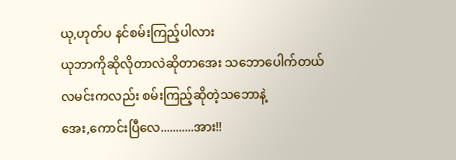ယု,ဟုတ်ပ နင်စမ်းကြည့်ပါလား
ယုဘာကိုဆိုလိုတာလဲဆိုတာအေး သဘောပေါက်တယ်
လမင်းကလည်း စမ်းကြည့်ဆိုတဲ့သဘောနဲ့
အေး,ကောင်းပြီလေ...........အား!!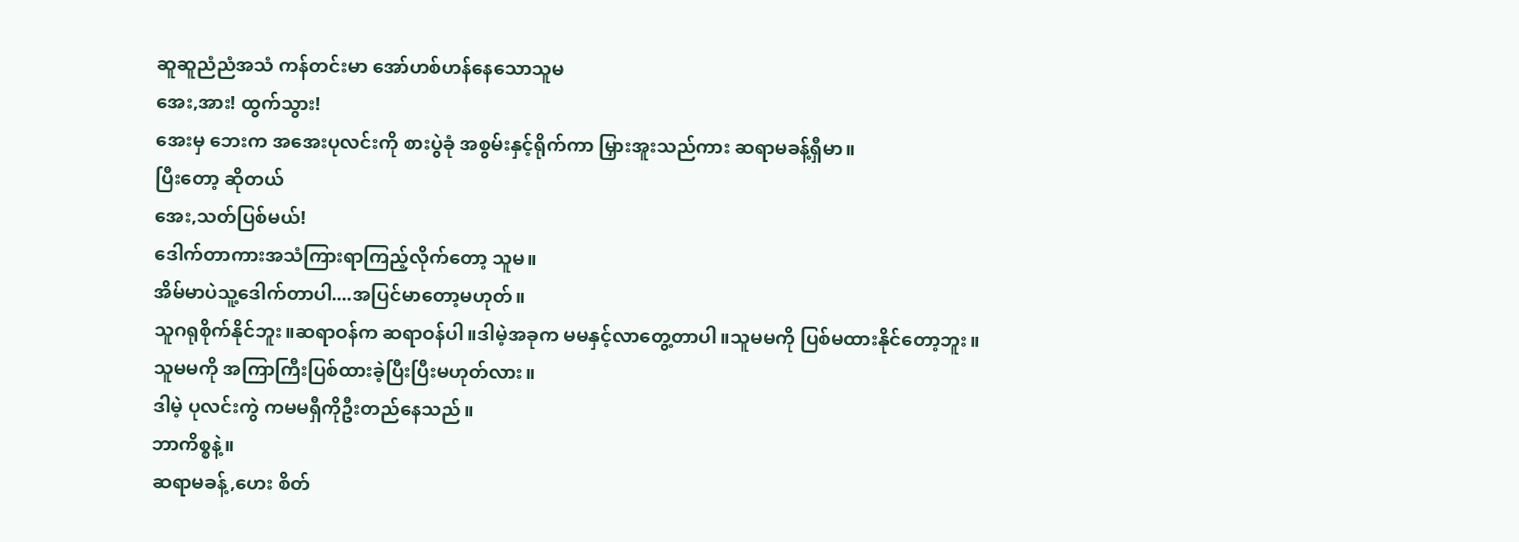ဆူဆူညံညံအသံ ကန်တင်းမာ အော်ဟစ်ဟန်နေသောသူမ
အေး,အား! ထွက်သွား!
အေးမှ ဘေးက အအေးပုလင်းကို စားပွဲခုံ အစွမ်းနှင့်ရိုက်ကာ မြှားအူးသည်ကား ဆရာမခန့်ရှီမာ။
ပြီးတော့ ဆိုတယ်
အေး,သတ်ပြစ်မယ်!
ဒေါက်တာကားအသံကြားရာကြည့်လိုက်တော့ သူမ။
အိမ်မာပဲသူ့ဒေါက်တာပါ....အပြင်မာတော့မဟုတ်။
သူဂရုစိုက်နိုင်ဘူး။ဆရာဝန်က ဆရာဝန်ပါ။ဒါမဲ့အခုက မမနှင့်လာတွေ့တာပါ။သူမမကို ပြစ်မထားနိုင်တော့ဘူး။
သူမမကို အကြာကြီးပြစ်ထားခဲ့ပြီးပြီးမဟုတ်လား။
ဒါမဲ့ ပုလင်းကွဲ ကမမရှီကိုဦးတည်နေသည်။
ဘာကိစ္စနဲ့။
ဆရာမခန့်,ဟေး စိတ်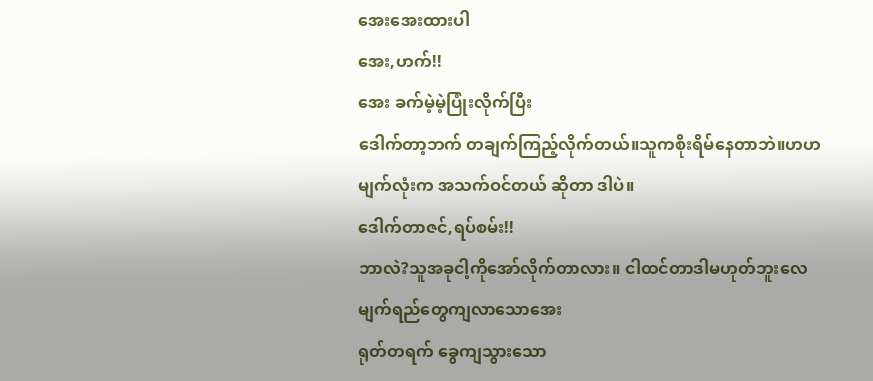အေးအေးထားပါ
အေး,ဟက်!!
အေး ခက်မဲ့မဲ့ပြုံးလိုက်ပြီး
ဒေါက်တာ့ဘက် တချက်ကြည့်လိုက်တယ်။သူကစိုးရိမ်နေတာဘဲ။ဟဟ မျက်လုံးက အသက်ဝင်တယ် ဆိုတာ ဒါပဲ။
ဒေါက်တာဇင်,ရပ်စမ်း!!
ဘာလဲ?သူအခုငါ့ကိုအော်လိုက်တာလား။ ငါထင်တာဒါမဟုတ်ဘူးလေ
မျက်ရည်တွေကျလာသောအေး
ရုတ်တရက် ခွေကျသွားသော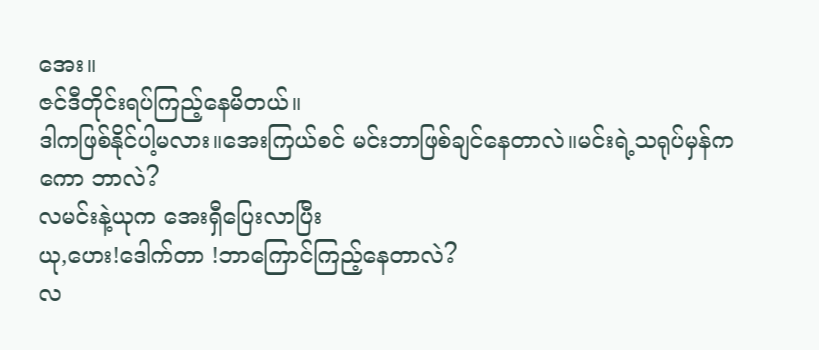အေး။
ဇင်ဒီတိုင်းရပ်ကြည့်နေမိတယ်။
ဒါကဖြစ်နိုင်ပါ့မလား။အေးကြယ်စင် မင်းဘာဖြစ်ချင်နေတာလဲ။မင်းရဲ့သရုပ်မှန်ကကော ဘာလဲ?
လမင်းနဲ့ယုက အေးရှီပြေးလာပြီး
ယု,ဟေး!ဒေါက်တာ !ဘာကြောင်ကြည့်နေတာလဲ?
လ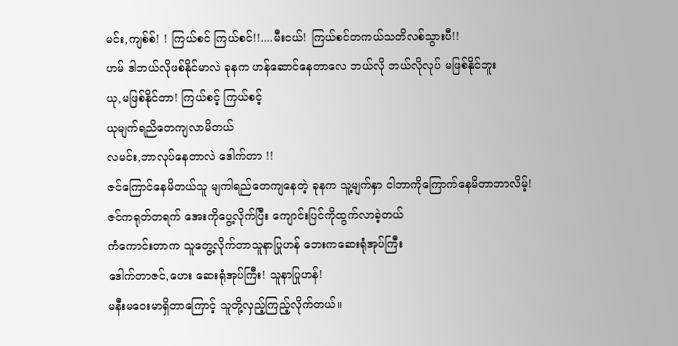မင်း,ကျစ်စ်! ! ကြယ်စင် ကြယ်စင်!!....မီးငယ်! ကြယ်စင်တကယ်သတိလစ်သွားပီ!!
ဟမ် ဒါဘယ်လိုဖစ်နိုင်မာလဲ ခုနက ဟန်ဆောင်နေတာလေ ဘယ်လို ဘယ်လိုလုပ် မဖြစ်နိုင်ဘူး
ယု,မဖြစ်နိုင်တာ! ကြယ်စင့် ကြယ်စင့်
ယုမျက်ရညိတေကျလာမိတယ်
လမင်း,ဘာလုပ်နေတာလဲ ဒေါက်တာ !!
ဇင်ကြောင်နေမိတယ်သူ မျကါရည်တေကျနေတဲ့ ခုနက သူ့မျက်နှာ ငါဘာကိုကြောက်နေမိတာဘာလိမ့်!
ဇင်ကရုတ်တရက် အေးကိုပွေ့လိုက်ပြီး ကျောင်းပြင်ကိုထွက်လာခဲ့တယ်
ကံကောင်းတာက သူတွေ့လိုက်တာသူနာပြုဟန် ဘေးကဆေးရုံအုပ်ကြီး
ဒေါက်တာဇင်,ဟေး ဆေးရုံအုပ်ကြီး! သူနာပြုဟန်!
မနီးမဝေးမာရှိတာကြောင့် သူတို့လှည့်ကြည့်လိုက်တယ်။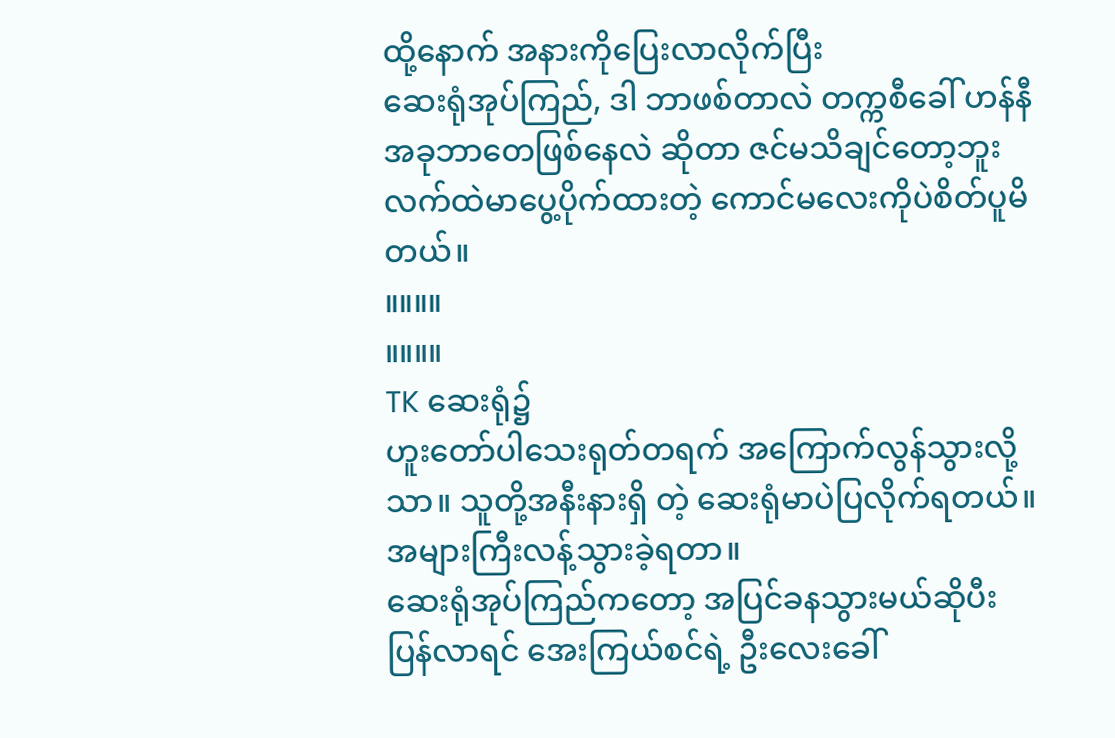ထို့နောက် အနားကိုပြေးလာလိုက်ပြီး
ဆေးရုံအုပ်ကြည်, ဒါ ဘာဖစ်တာလဲ တက္ကစီခေါ် ဟန်နီ
အခုဘာတေဖြစ်နေလဲ ဆိုတာ ဇင်မသိချင်တော့ဘူး
လက်ထဲမာပွေ့ပိုက်ထားတဲ့ ကောင်မလေးကိုပဲစိတ်ပူမိတယ်။
။။။။
။။။။
TK ဆေးရုံ၌
ဟူးတော်ပါသေးရုတ်တရက် အကြောက်လွန်သွားလို့သာ။ သူတို့အနီးနားရှိ တဲ့ ဆေးရုံမာပဲပြလိုက်ရတယ်။
အများကြီးလန့်သွားခဲ့ရတာ။
ဆေးရုံအုပ်ကြည်ကတော့ အပြင်ခနသွားမယ်ဆိုပီးပြန်လာရင် အေးကြယ်စင်ရဲ့ ဦးလေးခေါ်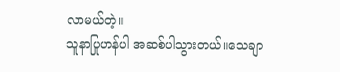လာမယ်တဲ့။
သူနာပြုဟန်ပါ အဆစ်ပါသွားတယ်။သေချာ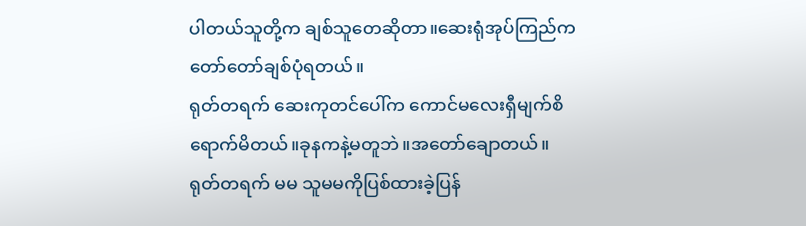ပါတယ်သူတို့က ချစ်သူတေဆိုတာ။ဆေးရုံအုပ်ကြည်က တော်တော်ချစ်ပုံရတယ်။
ရုတ်တရက် ဆေးကုတင်ပေါ်က ကောင်မလေးရှီမျက်စိရောက်မိတယ်။ခုနကနဲ့မတူဘဲ။အတော်ချောတယ်။
ရုတ်တရက် မမ သူမမကိုပြစ်ထားခဲ့ပြန်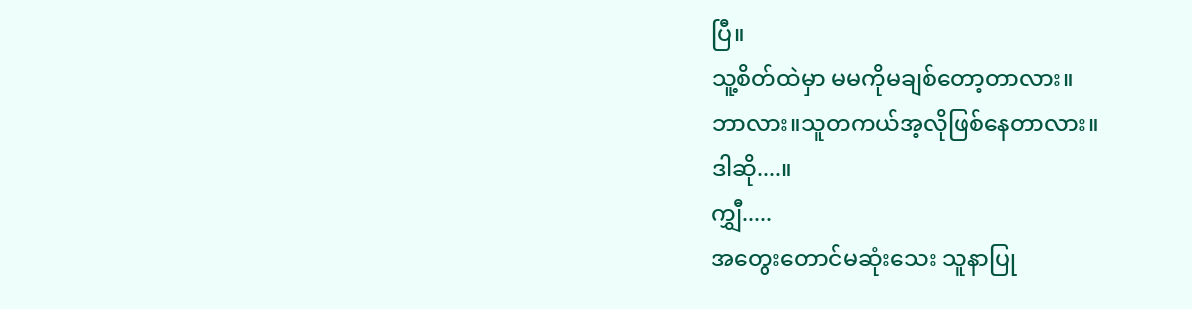ပြီ။
သူ့စိတ်ထဲမှာ မမကိုမချစ်တော့တာလား။
ဘာလား။သူတကယ်အ့လိုဖြစ်နေတာလား။
ဒါဆို....။
ကျွှီ.....
အတွေးတောင်မဆုံးသေး သူနာပြု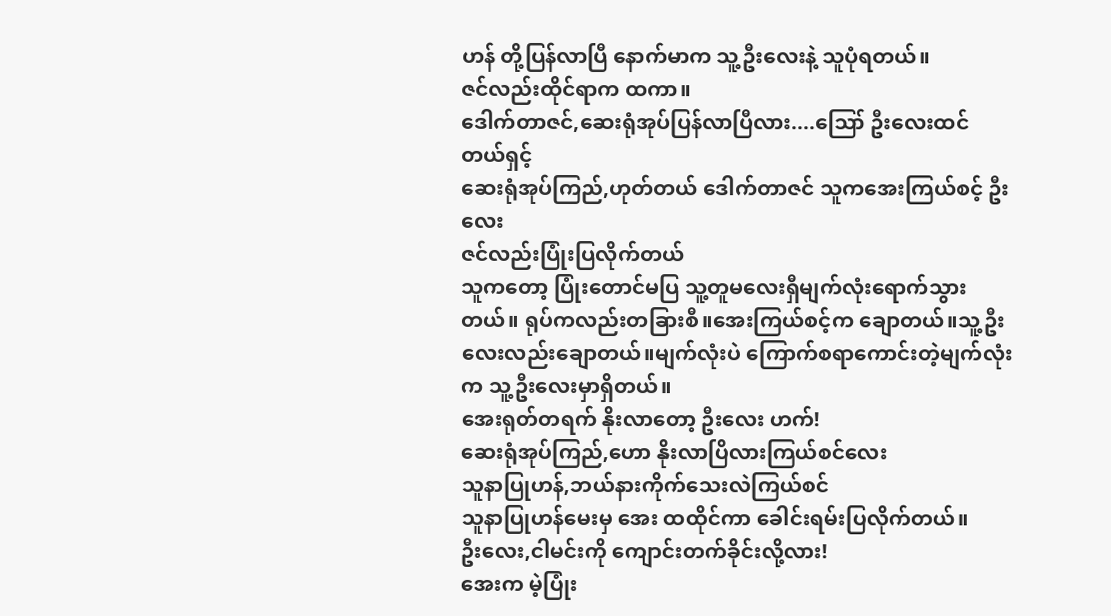ဟန် တို့ပြန်လာပြီ နောက်မာက သူ့ဦးလေးနဲ့ သူပုံရတယ်။
ဇင်လည်းထိုင်ရာက ထကာ။
ဒေါက်တာဇင်,ဆေးရုံအုပ်ပြန်လာပြီလား....ဪ ဦးလေးထင်တယ်ရှင့်
ဆေးရုံအုပ်ကြည်,ဟုတ်တယ် ဒေါက်တာဇင် သူကအေးကြယ်စင့် ဦးလေး
ဇင်လည်းပြုံးပြလိုက်တယ်
သူကတော့ ပြုံးတောင်မပြ သူ့တူမလေးရှီမျက်လုံးရောက်သွားတယ်။ ရုပ်ကလည်းတခြားစီ။အေးကြယ်စင့်က ချောတယ်။သူ့ဦးလေးလည်းချောတယ်။မျက်လုံးပဲ ကြောက်စရာကောင်းတဲ့မျက်လုံးက သူ့ဦးလေးမှာရှိတယ်။
အေးရုတ်တရက် နိုးလာတော့ ဦးလေး ဟက်!
ဆေးရုံအုပ်ကြည်,ဟော နိုးလာပြိလားကြယ်စင်လေး
သူနာပြုဟန်,ဘယ်နားကိုက်သေးလဲကြယ်စင်
သူနာပြုဟန်မေးမှ အေး ထထိုင်ကာ ခေါင်းရမ်းပြလိုက်တယ်။
ဦးလေး,ငါမင်းကို ကျောင်းတက်ခိုင်းလို့လား!
အေးက မဲ့ပြုံး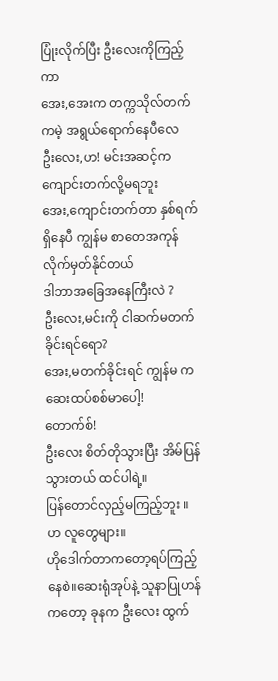ပြုံးလိုက်ပြီး ဦးလေးကိုကြည့်ကာ
အေး,အေးက တက္ကသိုလ်တက်ကမဲ့ အရွယ်ရောက်နေပီလေ
ဦးလေး,ဟ! မင်းအဆင့်က ကျောင်းတက်လို့မရဘူး
အေး,ကျောင်းတက်တာ နှစ်ရက်ရှိနေပီ ကျွန်မ စာတေအကုန်လိုက်မှတ်နိုင်တယ်
ဒါဘာအခြေအနေကြီးလဲ ?
ဦးလေး,မင်းကို ငါဆက်မတက်ခိုင်းရင်ရော?
အေး,မတက်ခိုင်းရင် ကျွန်မ က ဆေးထပ်စစ်မာပေါ့!
တောက်စ်!
ဦးလေး စိတ်တိုသွားပြီး အိမ်ပြန်သွားတယ် ထင်ပါရဲ့။
ပြန်တောင်လှည့်မကြည့်ဘူး ။
ဟ လူတွေများ။
ဟိုဒေါက်တာကတော့ရပ်ကြည့်နေစဲ။ဆေးရုံအုပ်နဲ့ သူနာပြုဟန်ကတော့ ခုနက ဦးလေး ထွက်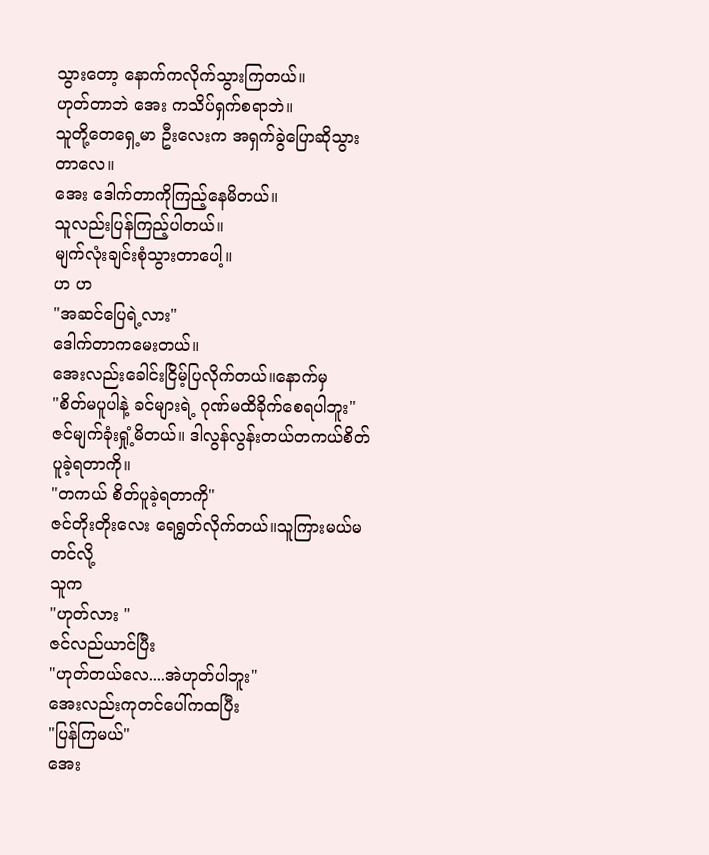သွားတော့ နောက်ကလိုက်သွားကြတယ်။
ဟုတ်တာဘဲ အေး ကသိပ်ရှက်စရာဘဲ။
သူတို့တေရှေ့မာ ဦးလေးက အရှက်ခွဲပြောဆိုသွားတာလေ။
အေး ဒေါက်တာကိုကြည့်နေမိတယ်။
သူလည်းပြန်ကြည့်ပါတယ်။
မျက်လုံးချင်းစုံသွားတာပေါ့။
ဟ ဟ
"အဆင်ပြေရဲ့လား"
ဒေါက်တာကမေးတယ်။
အေးလည်းခေါင်းငြိမ့်ပြလိုက်တယ်။နောက်မှ
"စိတ်မပူပါနဲ့ ခင်များရဲ့ ဂုဏ်မထိခိုက်စေရပါဘူး"
ဇင်မျက်ခုံးရှုံ့မိတယ်။ ဒါလွန်လွန်းတယ်တကယ်စိတ်ပူခဲ့ရတာကို။
"တကယ် စိတ်ပူခဲ့ရတာကို"
ဇင်တိုးတိုးလေး ရေရွတ်လိုက်တယ်။သူကြားမယ်မတင်လို့
သူက
"ဟုတ်လား "
ဇင်လည်ယာင်ပြီး
"ဟုတ်တယ်လေ....အဲဟုတ်ပါဘူး"
အေးလည်းကုတင်ပေါ်ကထပြီး
"ပြန်ကြမယ်"
အေး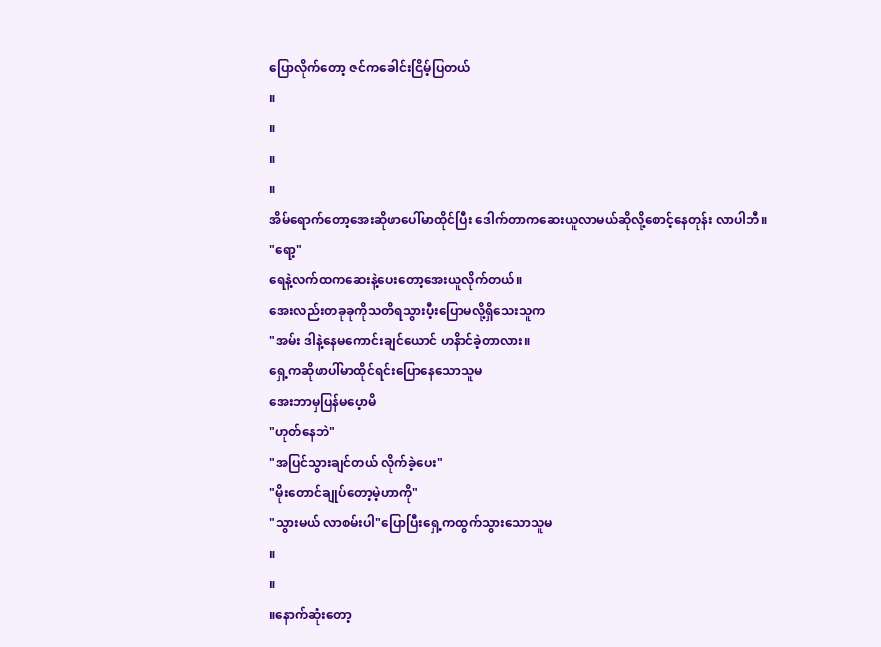ပြောလိုက်တော့ ဇင်ကခေါင်းငြိမ့်ပြတယ်
။
။
။
။
အိမ်ရောက်တော့အေးဆိုဖာပေါ်မာထိုင်ပြီး ဒေါက်တာကဆေးယူလာမယ်ဆိုလို့စောင့်နေတုန်း လာပါဘီ။
"ရော့"
ရေနဲ့လက်ထကဆေးနဲ့ပေးတော့အေးယူလိုက်တယ်။
အေးလည်းတခုခုကိုသတိရသွားပီ့းပြောမလို့ရှိသေးသူက
"အမ်း ဒါနဲ့နေမကောင်းချင်ယောင် ဟနိာင်ခဲ့တာလား။
ရှေ့ကဆိုဖာပါ်မာထိုင်ရင်းပြောနေသောသူမ
အေးဘာမှပြန်မပေ့ာမိ
"ဟုတ်နေဘဲ"
"အပြင်သွားချင်တယ် လိုက်ခဲ့ပေး"
"မိုးတောင်ချုပ်တော့မဲ့ဟာကို"
"သွားမယ် လာစမ်းပါ"ပြောပြီးရှေ့ကထွက်သွားသောသူမ
။
။
။နောက်ဆုံးတော့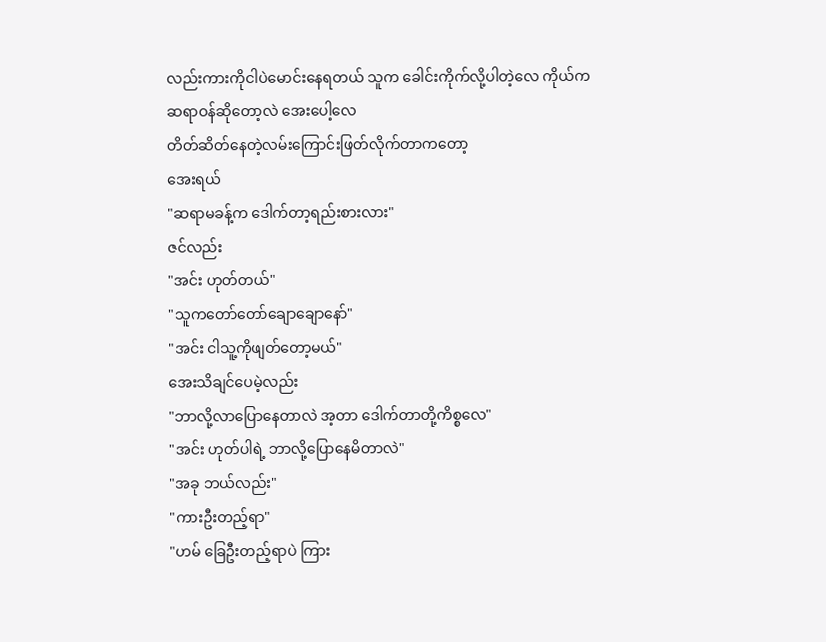လည်းကားကိုငါပဲမောင်းနေရတယ် သူက ခေါင်းကိုက်လို့ပါတဲ့လေ ကိုယ်ကဆရာဝန်ဆိုတော့လဲ အေးပေါ့လေ
တိတ်ဆိတ်နေတဲ့လမ်းကြောင်းဖြတ်လိုက်တာကတော့
အေးရယ်
"ဆရာမခန့်က ဒေါက်တာ့ရည်းစားလား"
ဇင်လည်း
"အင်း ဟုတ်တယ်"
"သူကတော်တော်ချောချောနော်"
"အင်း ငါသူ့ကိုဖျတ်တော့မယ်"
အေးသိချင်ပေမဲ့လည်း
"ဘာလို့လာပြောနေတာလဲ အ့တာ ဒေါက်တာတို့ကိစ္စလေ"
"အင်း ဟုတ်ပါရဲ့ ဘာလို့ပြောနေမိတာလဲ"
"အခု ဘယ်လည်း"
"ကားဦးတည့်ရာ"
"ဟမ် ခြေဦးတည့်ရာပဲ ကြား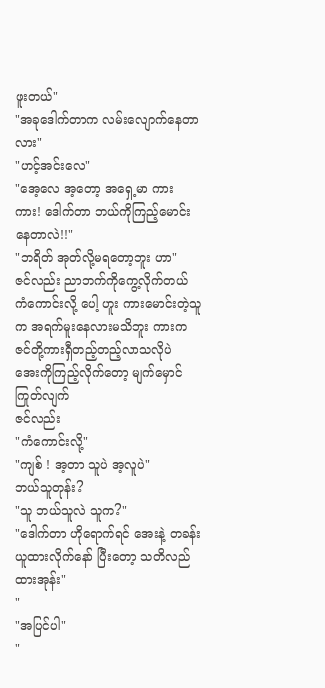ဖူးတယ်"
"အခုဒေါက်တာက လမ်းလျောက်နေတာလား"
"ဟင့်အင်းလေ"
"အေ့လေ အ့တော့ အရှေ့မာ ကား ကား! ဒေါက်တာ ဘယ်ကိုကြည့်မောင်းနေတာလဲ!!"
"ဘရိတ် အုတ်လို့မရတော့ဘူး ဟာ"
ဇင်လည်း ညာဘက်ကိုကွေ့လိုက်တယ် ကံကောင်းလို့ ပေါ့ ဟူး ကားမောင်းတဲ့သူက အရက်မူးနေလားမသိဘူး ကားက ဇင်တို့ကားရှီတည့်တည့်လာသလိုပဲ
အေးကိုကြည့်လိုက်တော့ မျက်မှောင်ကြုတ်လျက်
ဇင်လည်း
"ကံကောင်းလို့"
"ကျစ် ! အ့တာ သူပဲ အ့လူပဲ"
ဘယ်သူတုန်း?
"သူ ဘယ်သူလဲ သူက?"
"ဒေါက်တာ ဟိုရောက်ရင် အေးနဲ့ တခန်းယူထားလိုက်နော် ပြီးတော့ သတိလည်ထားအုန်း"
"
"အပြင်ပါ"
"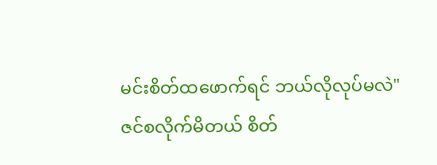မင်းစိတ်ထဖောက်ရင် ဘယ်လိုလုပ်မလဲ"
ဇင်စလိုက်မိတယ် စိတ်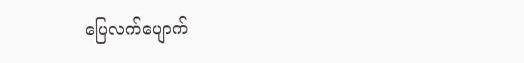ပြေလက်ပျောက်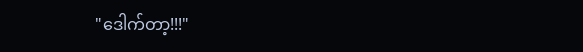"ဒေါက်တာ့!!!"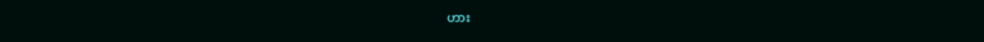ဟား